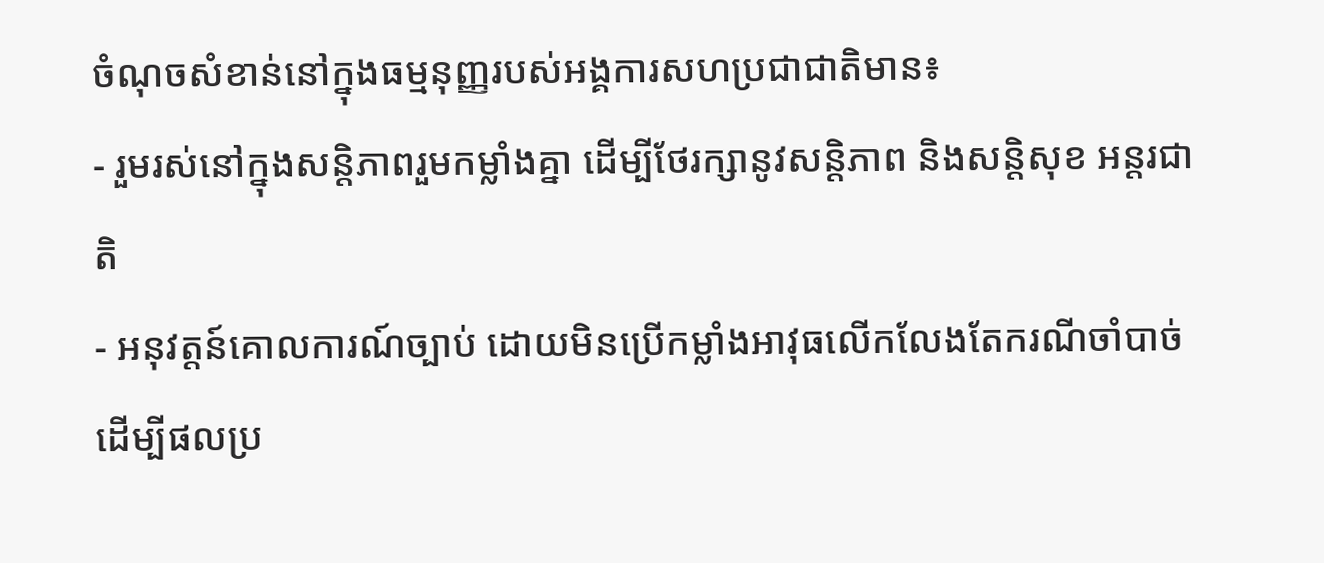ចំណុចសំខាន់នៅក្នុងធម្មនុញ្ញរបស់អង្គការសហប្រជាជាតិមាន៖
- រួមរស់នៅក្នុងសន្តិភាពរួមកម្លាំងគ្នា ដើម្បីថែរក្សានូវសន្តិភាព និងសន្តិសុខ អន្តរជាតិ
- អនុវត្តន៍គោលការណ៍ច្បាប់ ដោយមិនប្រើកម្លាំងអាវុធលើកលែងតែករណីចាំបាច់ ដើម្បីផលប្រ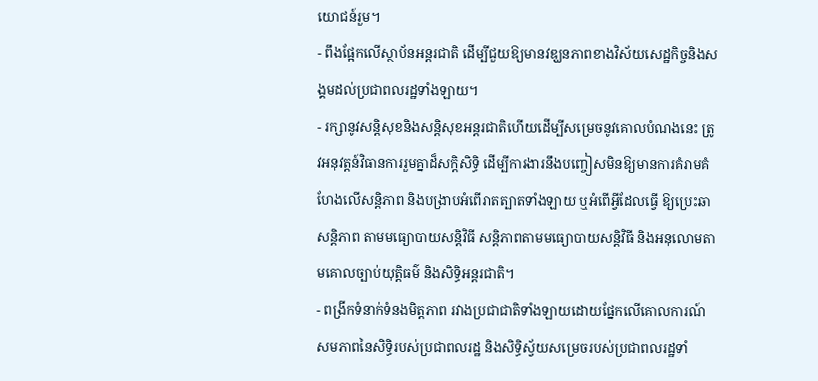យោជន៍រួម។
- ពឹងផ្អែកលើស្ថាប័នអន្តរជាតិ ដើម្បីជួយឱ្យមានវឌ្ឃនភាពខាងវិស័យសេដ្ឋកិច្ចនិងសង្គមដល់ប្រជាពលរដ្ឋទាំងឡាយ។
- រក្សានូវសន្តិសុខនិងសន្តិសុខអន្តរជាតិហើយដើម្បីសម្រេចនូវគោលបំណងនេះ ត្រូវអនុវត្តន៍វិធានការរួមគ្នាដ៏សកិ្តសិទ្ធិ ដើម្បីការងារនឹងបញ្ចៀសមិនឱ្យមានការគំរាមគំហែងលើសន្តិភាព និងបង្រាបអំពើរាតត្បាតទាំងឡាយ ឬអំពើអ្វីដែលធ្វើ ឱ្យប្រេះឆាសន្តិភាព តាមមធ្យោបាយសន្តិវិធី សន្តិភាពតាមមធ្យោបាយសន្តិវិធី និងអនុលោមតាមគោលច្បាប់យុត្តិធម៌ និងសិទ្ធិអន្តរជាតិ។
- ពង្រីកទំនាក់ទំនងមិត្តភាព រវាងប្រជាជាតិទាំងឡាយដោយផ្នែកលើគោលការណ៍សមភាពនៃសិទ្ធិរបស់ប្រជាពលរដ្ឋ និងសិទ្ធិស្វ័យសម្រេចរបស់ប្រជាពលរដ្ឋទាំ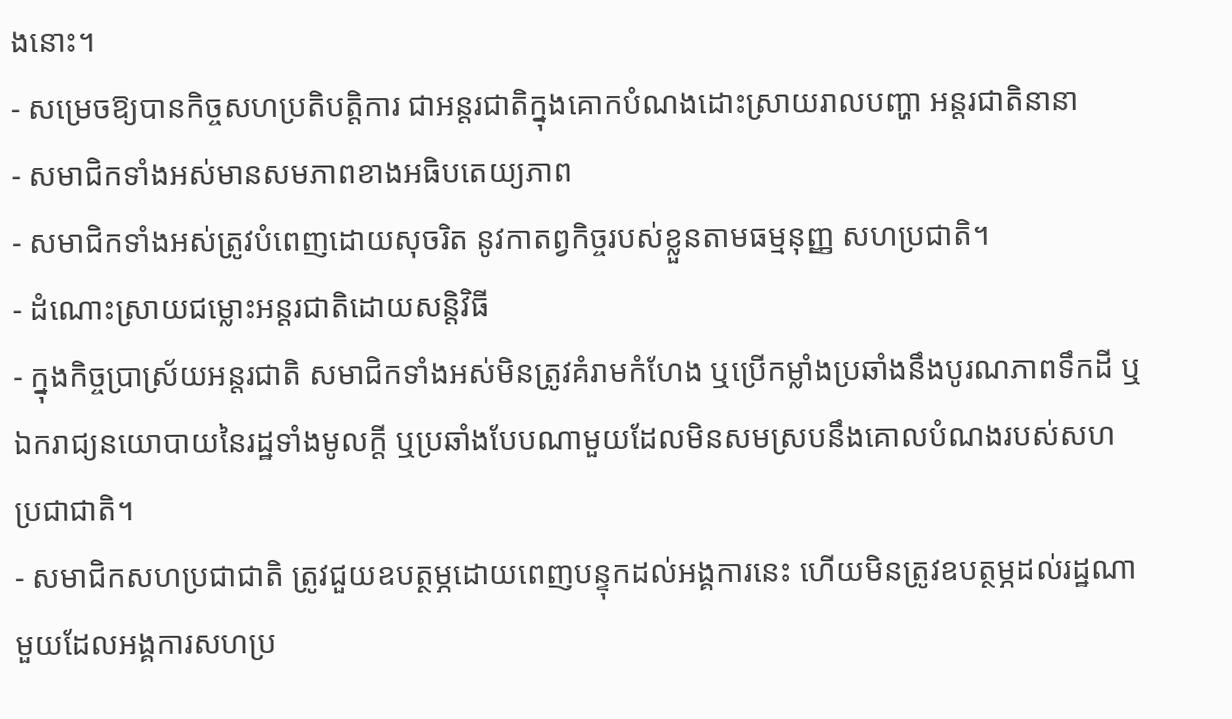ងនោះ។
- សម្រេចឱ្យបានកិច្ចសហប្រតិបត្តិការ ជាអន្តរជាតិក្នុងគោកបំណងដោះស្រាយរាលបញ្ហា អន្តរជាតិនានា
- សមាជិកទាំងអស់មានសមភាពខាងអធិបតេយ្យភាព
- សមាជិកទាំងអស់ត្រូវបំពេញដោយសុចរិត នូវកាតព្វកិច្ចរបស់ខ្លួនតាមធម្មនុញ្ញ សហប្រជាតិ។
- ដំណោះស្រាយជម្លោះអន្តរជាតិដោយសន្តិវិធី
- ក្នុងកិច្ចប្រាស្រ័យអន្តរជាតិ សមាជិកទាំងអស់មិនត្រូវគំរាមកំហែង ឬប្រើកម្លាំងប្រឆាំងនឹងបូរណភាពទឹកដី ឬឯករាជ្យនយោបាយនៃរដ្ឋទាំងមូលក្តី ឬប្រឆាំងបែបណាមួយដែលមិនសមស្របនឹងគោលបំណងរបស់សហប្រជាជាតិ។
- សមាជិកសហប្រជាជាតិ ត្រូវជួយឧបត្ថម្ភដោយពេញបន្ទុកដល់អង្គការនេះ ហើយមិនត្រូវឧបត្ថម្ភដល់រដ្ឋណាមួយដែលអង្គការសហប្រ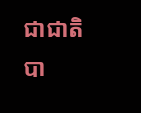ជាជាតិបា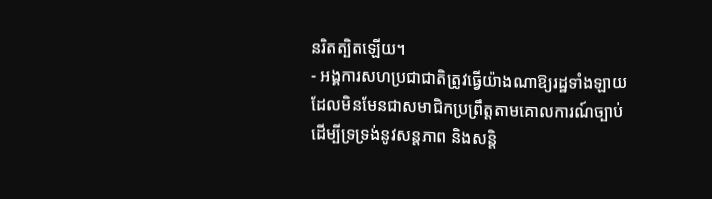នរិតត្បិតឡើយ។
- អង្គការសហប្រជាជាតិត្រូវធ្វើយ៉ាងណាឱ្យរដ្ឋទាំងឡាយដែលមិនមែនជាសមាជិកប្រព្រឹត្តតាមគោលការណ៍ច្បាប់ដើម្បីទ្រទ្រង់នូវសន្តភាព និងសន្តិ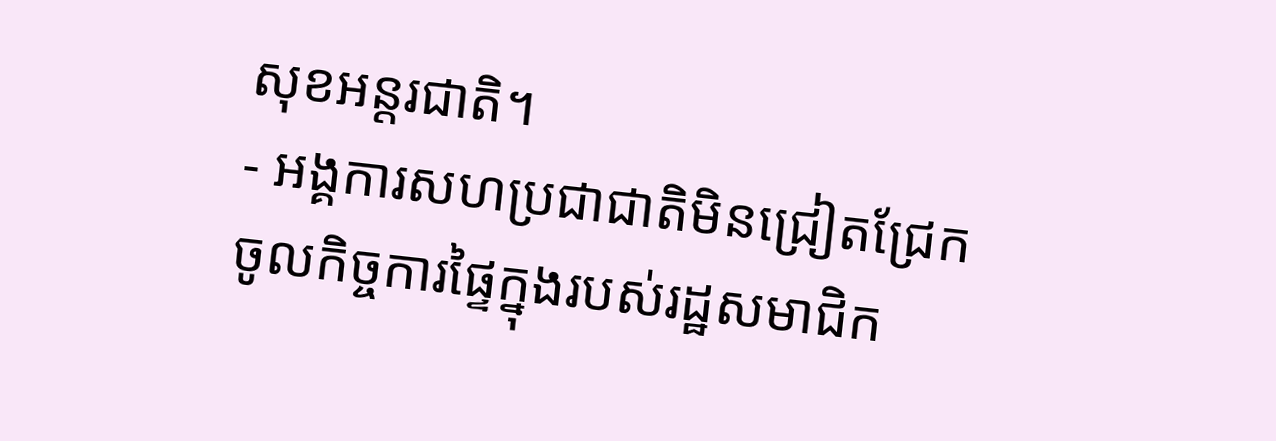សុខអន្តរជាតិ។
- អង្គការសហប្រជាជាតិមិនជ្រៀតជ្រែកចូលកិច្ចការផ្ទៃក្នុងរបស់រដ្ឋសមាជិក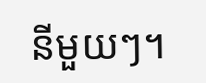នីមួយៗ។